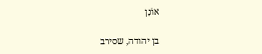אוֹנָן

בן יהודה, שסירב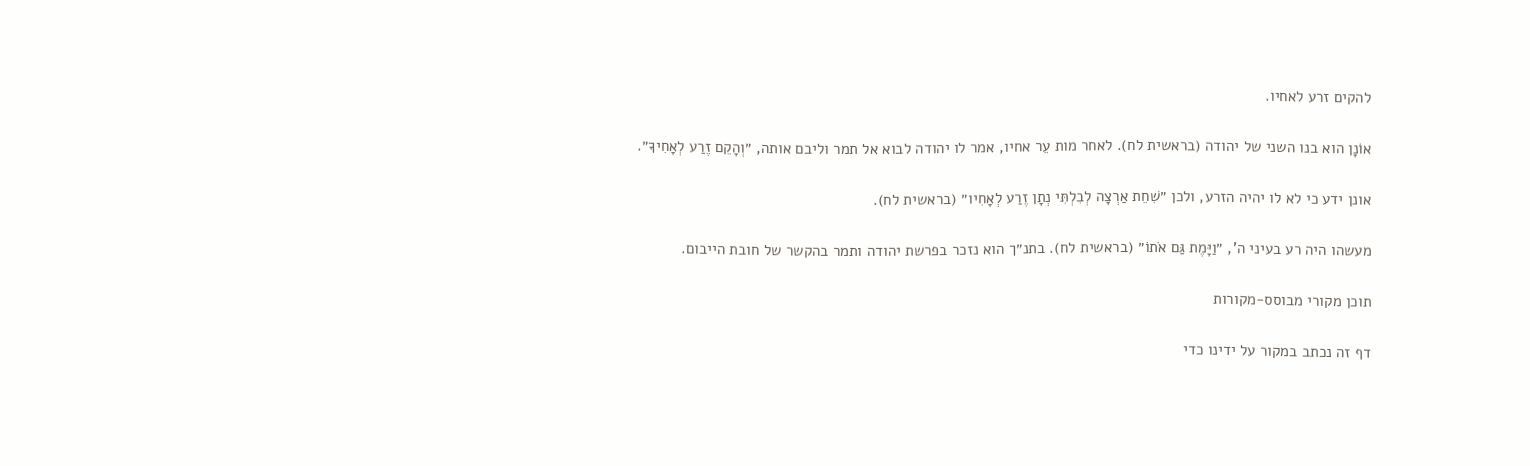להקים זרע לאחיו.

אוֹנָן הוא בנו השני של יהודה (בראשית לח). לאחר מות עֵר אחיו, אמר לו יהודה לבוא אל תמר וליבם אותה, ״וְהָקֵם זֶרַע לְאָחִיךָ״.

אונן ידע כי לא לו יהיה הזרע, ולכן ״שִׁחֵת אַרְצָה לְבִלְתִּי נְתָן זֶרַע לְאָחִיו״ (בראשית לח).

מעשהו היה רע בעיני ה', ״וַיָּמֶת גַּם אֹתוֹ״ (בראשית לח). בתנ״ך הוא נזכר בפרשת יהודה ותמר בהקשר של חובת הייבום.

תוכן מקורי מבוסס-מקורות

דף זה נכתב במקור על ידינו כדי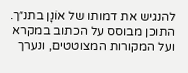להנגיש את דמותו של אוֹנָן בתנ״ך. התוכן מבוסס על הכתוב במקרא ועל המקורות המצוטטים, ונערך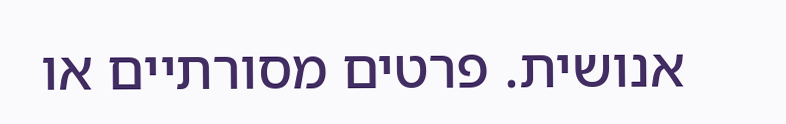אנושית. פרטים מסורתיים או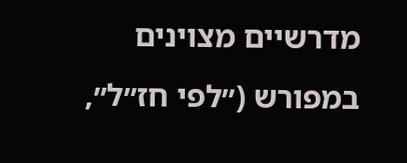מדרשיים מצוינים במפורש (״לפי חז״ל״,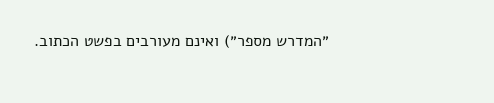״המדרש מספר״) ואינם מעורבים בפשט הכתוב.